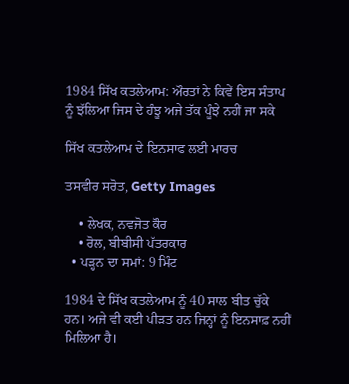1984 ਸਿੱਖ ਕਤਲੇਆਮ: ਔਰਤਾਂ ਨੇ ਕਿਵੇਂ ਇਸ ਸੰਤਾਪ ਨੂੰ ਝੱਲਿਆ ਜਿਸ ਦੇ ਹੰਝੂ ਅਜੇ ਤੱਕ ਪੂੰਝੇ ਨਹੀਂ ਜਾ ਸਕੇ

ਸਿੱਖ ਕਤਲੇਆਮ ਦੇ ਇਨਸਾਫ ਲਈ ਮਾਰਚ

ਤਸਵੀਰ ਸਰੋਤ, Getty Images

    • ਲੇਖਕ, ਨਵਜੋਤ ਕੌਰ
    • ਰੋਲ, ਬੀਬੀਸੀ ਪੱਤਰਕਾਰ
  • ਪੜ੍ਹਨ ਦਾ ਸਮਾਂ: 9 ਮਿੰਟ

1984 ਦੇ ਸਿੱਖ ਕਤਲੇਆਮ ਨੂੰ 40 ਸਾਲ ਬੀਤ ਚੁੱਕੇ ਹਨ। ਅਜੇ ਵੀ ਕਈ ਪੀੜਤ ਹਨ ਜਿਨ੍ਹਾਂ ਨੂੰ ਇਨਸਾਫ਼ ਨਹੀਂ ਮਿਲਿਆ ਹੈ।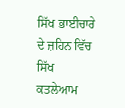ਸਿੱਖ ਭਾਈਚਾਰੇ ਦੇ ਜ਼ਹਿਨ ਵਿੱਚ ਸਿੱਖ ਕਤਲੇਆਮ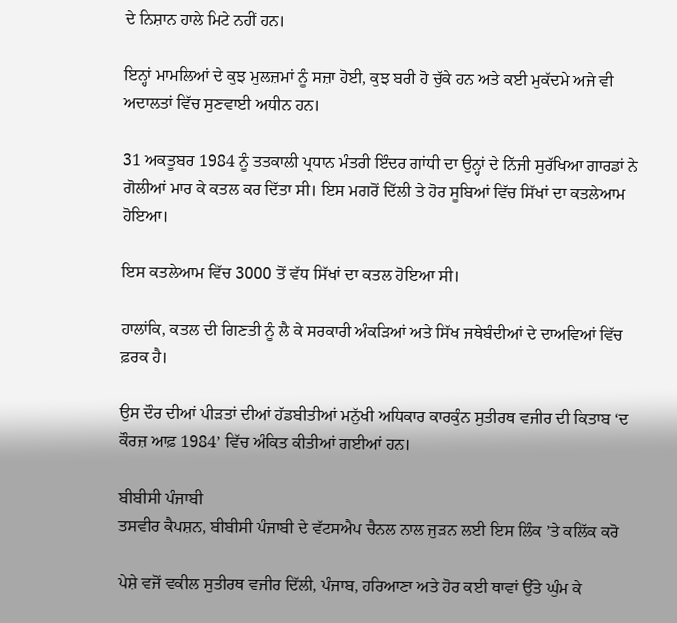ਦੇ ਨਿਸ਼ਾਨ ਹਾਲੇ ਮਿਟੇ ਨਹੀਂ ਹਨ।

ਇਨ੍ਹਾਂ ਮਾਮਲਿਆਂ ਦੇ ਕੁਝ ਮੁਲਜ਼ਮਾਂ ਨੂੰ ਸਜ਼ਾ ਹੋਈ, ਕੁਝ ਬਰੀ ਹੋ ਚੁੱਕੇ ਹਨ ਅਤੇ ਕਈ ਮੁਕੱਦਮੇ ਅਜੇ ਵੀ ਅਦਾਲਤਾਂ ਵਿੱਚ ਸੁਣਵਾਈ ਅਧੀਨ ਹਨ।

31 ਅਕਤੂਬਰ 1984 ਨੂੰ ਤਤਕਾਲੀ ਪ੍ਰਧਾਨ ਮੰਤਰੀ ਇੰਦਰ ਗਾਂਧੀ ਦਾ ਉਨ੍ਹਾਂ ਦੇ ਨਿੱਜੀ ਸੁਰੱਖਿਆ ਗਾਰਡਾਂ ਨੇ ਗੋਲੀਆਂ ਮਾਰ ਕੇ ਕਤਲ ਕਰ ਦਿੱਤਾ ਸੀ। ਇਸ ਮਗਰੋਂ ਦਿੱਲੀ ਤੇ ਹੋਰ ਸੂਬਿਆਂ ਵਿੱਚ ਸਿੱਖਾਂ ਦਾ ਕਤਲੇਆਮ ਹੋਇਆ।

ਇਸ ਕਤਲੇਆਮ ਵਿੱਚ 3000 ਤੋਂ ਵੱਧ ਸਿੱਖਾਂ ਦਾ ਕਤਲ ਹੋਇਆ ਸੀ।

ਹਾਲਾਂਕਿ, ਕਤਲ ਦੀ ਗਿਣਤੀ ਨੂੰ ਲੈ ਕੇ ਸਰਕਾਰੀ ਅੰਕੜਿਆਂ ਅਤੇ ਸਿੱਖ ਜਥੇਬੰਦੀਆਂ ਦੇ ਦਾਅਵਿਆਂ ਵਿੱਚ ਫ਼ਰਕ ਹੈ।

ਉਸ ਦੌਰ ਦੀਆਂ ਪੀੜਤਾਂ ਦੀਆਂ ਹੱਡਬੀਤੀਆਂ ਮਨੁੱਖੀ ਅਧਿਕਾਰ ਕਾਰਕੁੰਨ ਸੁਤੀਰਥ ਵਜੀਰ ਦੀ ਕਿਤਾਬ ‘ਦ ਕੌਰਜ਼ ਆਫ਼ 1984’ ਵਿੱਚ ਅੰਕਿਤ ਕੀਤੀਆਂ ਗਈਆਂ ਹਨ।

ਬੀਬੀਸੀ ਪੰਜਾਬੀ
ਤਸਵੀਰ ਕੈਪਸ਼ਨ, ਬੀਬੀਸੀ ਪੰਜਾਬੀ ਦੇ ਵੱਟਸਐਪ ਚੈਨਲ ਨਾਲ ਜੁੜਨ ਲਈ ਇਸ ਲਿੰਕ ’ਤੇ ਕਲਿੱਕ ਕਰੋ

ਪੇਸ਼ੇ ਵਜੋਂ ਵਕੀਲ ਸੁਤੀਰਥ ਵਜੀਰ ਦਿੱਲੀ, ਪੰਜਾਬ, ਹਰਿਆਣਾ ਅਤੇ ਹੋਰ ਕਈ ਥਾਵਾਂ ਉੱਤੇ ਘੁੰਮ ਕੇ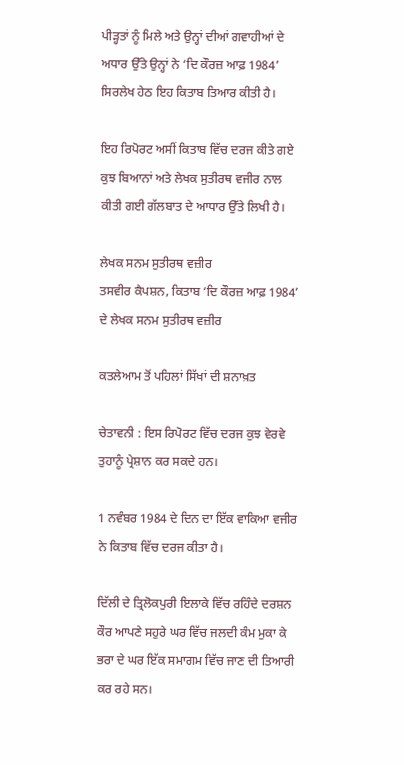ਪੀੜ੍ਹਤਾਂ ਨੂੰ ਮਿਲੇ ਅਤੇ ਉਨ੍ਹਾਂ ਦੀਆਂ ਗਵਾਹੀਆਂ ਦੇ ਅਧਾਰ ਉੱਤੇ ਉਨ੍ਹਾਂ ਨੇ ‘ਦਿ ਕੌਰਜ਼ ਆਫ਼ 1984’ ਸਿਰਲੇਖ ਹੇਠ ਇਹ ਕਿਤਾਬ ਤਿਆਰ ਕੀਤੀ ਹੈ।

ਇਹ ਰਿਪੋਰਟ ਅਸੀਂ ਕਿਤਾਬ ਵਿੱਚ ਦਰਜ ਕੀਤੇ ਗਏ ਕੁਝ ਬਿਆਨਾਂ ਅਤੇ ਲੇਖਕ ਸੁਤੀਰਥ ਵਜੀਰ ਨਾਲ ਕੀਤੀ ਗਈ ਗੱਲਬਾਤ ਦੇ ਆਧਾਰ ਉੱਤੇ ਲਿਖੀ ਹੈ।

ਲੇਖਕ ਸਨਮ ਸੁਤੀਰਥ ਵਜ਼ੀਰ
ਤਸਵੀਰ ਕੈਪਸ਼ਨ, ਕਿਤਾਬ ‘ਦਿ ਕੌਰਜ਼ ਆਫ਼ 1984’ ਦੇ ਲੇਖਕ ਸਨਮ ਸੁਤੀਰਥ ਵਜ਼ੀਰ

ਕਤਲੇਆਮ ਤੋਂ ਪਹਿਲਾਂ ਸਿੱਖਾਂ ਦੀ ਸ਼ਨਾਖ਼ਤ

ਚੇਤਾਵਨੀ : ਇਸ ਰਿਪੋਰਟ ਵਿੱਚ ਦਰਜ ਕੁਝ ਵੇਰਵੇ ਤੁਹਾਨੂੰ ਪ੍ਰੇਸ਼ਾਨ ਕਰ ਸਕਦੇ ਹਨ।

1 ਨਵੰਬਰ 1984 ਦੇ ਦਿਨ ਦਾ ਇੱਕ ਵਾਕਿਆ ਵਜੀਰ ਨੇ ਕਿਤਾਬ ਵਿੱਚ ਦਰਜ ਕੀਤਾ ਹੈ।

ਦਿੱਲੀ ਦੇ ਤ੍ਰਿਲੋਕਪੁਰੀ ਇਲਾਕੇ ਵਿੱਚ ਰਹਿੰਦੇ ਦਰਸ਼ਨ ਕੌਰ ਆਪਣੇ ਸਹੁਰੇ ਘਰ ਵਿੱਚ ਜਲਦੀ ਕੰਮ ਮੁਕਾ ਕੇ ਭਰਾ ਦੇ ਘਰ ਇੱਕ ਸਮਾਗਮ ਵਿੱਚ ਜਾਣ ਦੀ ਤਿਆਰੀ ਕਰ ਰਹੇ ਸਨ।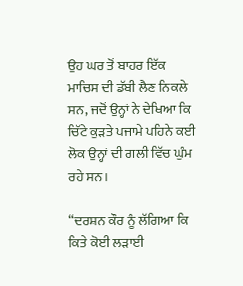ਉਹ ਘਰ ਤੋਂ ਬਾਹਰ ਇੱਕ ਮਾਚਿਸ ਦੀ ਡੱਬੀ ਲੈਣ ਨਿਕਲੇ ਸਨ, ਜਦੋਂ ਉਨ੍ਹਾਂ ਨੇ ਦੇਖਿਆ ਕਿ ਚਿੱਟੇ ਕੁੜਤੇ ਪਜਾਮੇ ਪਹਿਨੇ ਕਈ ਲੋਕ ਉਨ੍ਹਾਂ ਦੀ ਗਲੀ ਵਿੱਚ ਘੁੰਮ ਰਹੇ ਸਨ।

“ਦਰਸ਼ਨ ਕੌਰ ਨੂੰ ਲੱਗਿਆ ਕਿ ਕਿਤੇ ਕੋਈ ਲੜਾਈ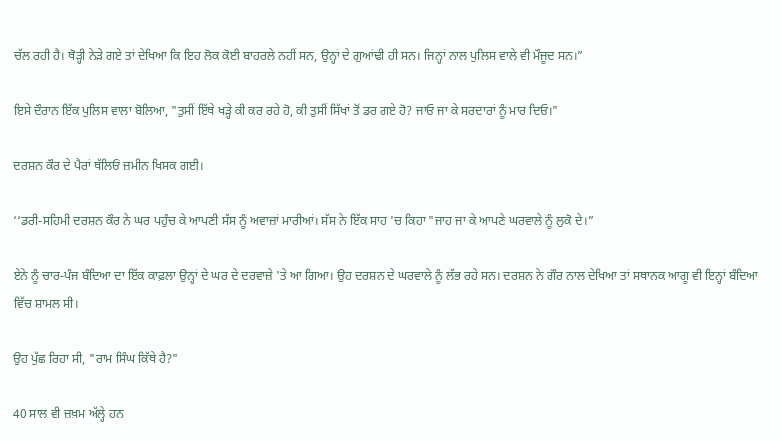ਚੱਲ ਰਹੀ ਹੈ। ਥੋੜ੍ਹੀ ਨੇੜੇ ਗਏ ਤਾਂ ਦੇਖਿਆ ਕਿ ਇਹ ਲੋਕ ਕੋਈ ਬਾਹਰਲੇ ਨਹੀਂ ਸਨ, ਉਨ੍ਹਾਂ ਦੇ ਗੁਆਂਢੀ ਹੀ ਸਨ। ਜਿਨ੍ਹਾਂ ਨਾਲ ਪੁਲਿਸ ਵਾਲੇ ਵੀ ਮੌਜੂਦ ਸਨ।”

ਇਸੇ ਦੌਰਾਨ ਇੱਕ ਪੁਲਿਸ ਵਾਲਾ ਬੋਲਿਆ, "ਤੁਸੀਂ ਇੱਥੇ ਖੜ੍ਹੇ ਕੀ ਕਰ ਰਹੇ ਹੋ, ਕੀ ਤੁਸੀਂ ਸਿੱਖਾਂ ਤੋਂ ਡਰ ਗਏ ਹੋ? ਜਾਓ ਜਾ ਕੇ ਸਰਦਾਰਾਂ ਨੂੰ ਮਾਰ ਦਿਓ।"

ਦਰਸ਼ਨ ਕੌਰ ਦੇ ਪੈਰਾਂ ਥੱਲਿਓਂ ਜ਼ਮੀਨ ਖਿਸਕ ਗਈ।

‘‘ਡਰੀ-ਸਹਿਮੀ ਦਰਸ਼ਨ ਕੌਰ ਨੇ ਘਰ ਪਹੁੰਚ ਕੇ ਆਪਣੀ ਸੱਸ ਨੂੰ ਅਵਾਜ਼ਾਂ ਮਾਰੀਆਂ। ਸੱਸ ਨੇ ਇੱਕ ਸਾਹ 'ਚ ਕਿਹਾ "ਜਾਹ ਜਾ ਕੇ ਆਪਣੇ ਘਰਵਾਲੇ ਨੂੰ ਲੁਕੋ ਦੇ।”

ਏਨੇ ਨੂੰ ਚਾਰ-ਪੰਜ ਬੰਦਿਆ ਦਾ ਇੱਕ ਕਾਫ਼ਲਾ ਉਨ੍ਹਾਂ ਦੇ ਘਰ ਦੇ ਦਰਵਾਜ਼ੇ 'ਤੇ ਆ ਗਿਆ। ਉਹ ਦਰਸ਼ਨ ਦੇ ਘਰਵਾਲੇ ਨੂੰ ਲੱਭ ਰਹੇ ਸਨ। ਦਰਸ਼ਨ ਨੇ ਗੌਰ ਨਾਲ ਦੇਖਿਆ ਤਾਂ ਸਥਾਨਕ ਆਗੂ ਵੀ ਇਨ੍ਹਾਂ ਬੰਦਿਆ ਵਿੱਚ ਸ਼ਾਮਲ ਸੀ।

ਉਹ ਪੁੱਛ ਰਿਹਾ ਸੀ, "ਰਾਮ ਸਿੰਘ ਕਿੱਥੇ ਹੈ?"

40 ਸਾਲ ਵੀ ਜ਼ਖ਼ਮ ਅੱਲ੍ਹੇ ਹਨ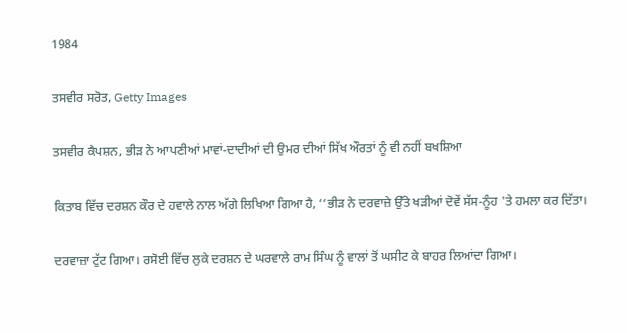1984

ਤਸਵੀਰ ਸਰੋਤ, Getty Images

ਤਸਵੀਰ ਕੈਪਸ਼ਨ, ਭੀੜ ਨੇ ਆਪਣੀਆਂ ਮਾਵਾਂ-ਦਾਦੀਆਂ ਦੀ ਉਮਰ ਦੀਆਂ ਸਿੱਖ ਔਰਤਾਂ ਨੂੰ ਵੀ ਨਹੀਂ ਬਖਸ਼ਿਆ

ਕਿਤਾਬ ਵਿੱਚ ਦਰਸ਼ਨ ਕੌਰ ਦੇ ਹਵਾਲੇ ਨਾਲ ਅੱਗੇ ਲਿਖਿਆ ਗਿਆ ਹੈ, ‘‘ਭੀੜ ਨੇ ਦਰਵਾਜ਼ੇ ਉੱਤੇ ਖੜੀਆਂ ਦੋਵੇਂ ਸੱਸ-ਨੂੰਹ 'ਤੇ ਹਮਲਾ ਕਰ ਦਿੱਤਾ।

ਦਰਵਾਜ਼ਾ ਟੁੱਟ ਗਿਆ। ਰਸੋਈ ਵਿੱਚ ਲੁਕੇ ਦਰਸ਼ਨ ਦੇ ਘਰਵਾਲੇ ਰਾਮ ਸਿੰਘ ਨੂੰ ਵਾਲਾਂ ਤੋਂ ਘਸੀਟ ਕੇ ਬਾਹਰ ਲਿਆਂਦਾ ਗਿਆ।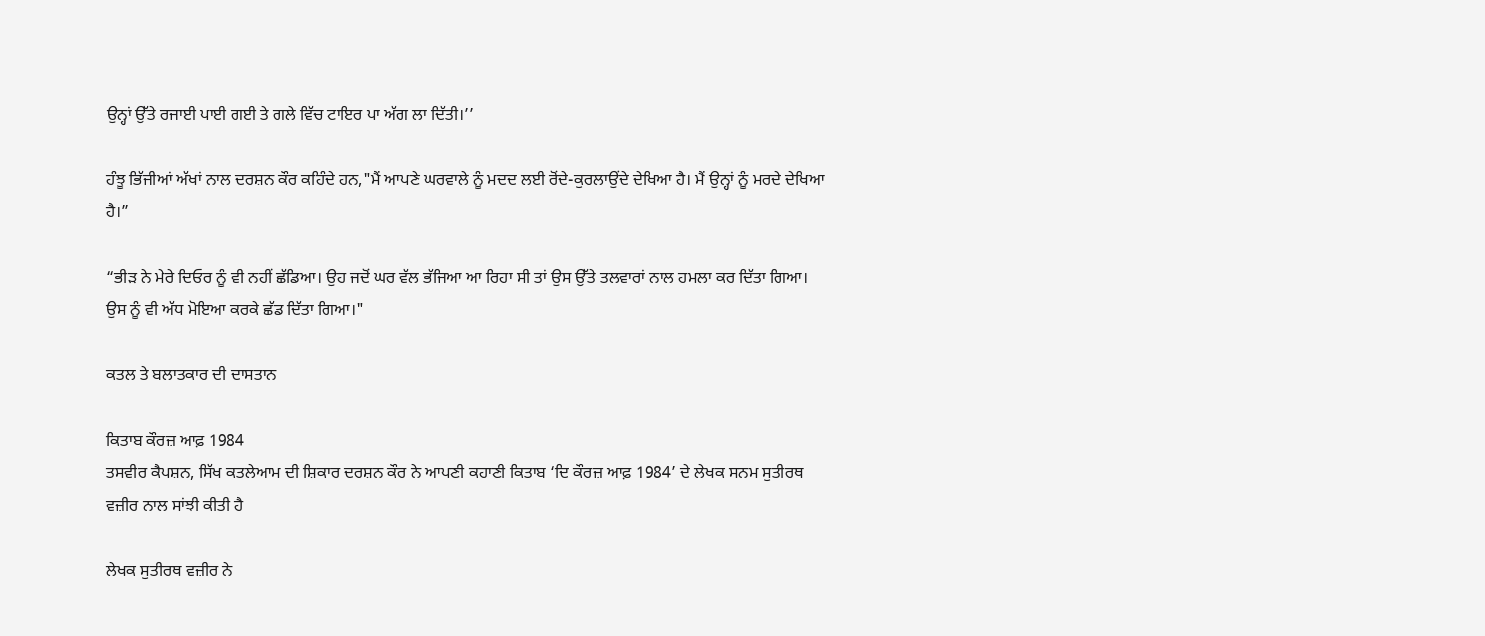ਉਨ੍ਹਾਂ ਉੱਤੇ ਰਜਾਈ ਪਾਈ ਗਈ ਤੇ ਗਲੇ ਵਿੱਚ ਟਾਇਰ ਪਾ ਅੱਗ ਲਾ ਦਿੱਤੀ।’’

ਹੰਝੂ ਭਿੱਜੀਆਂ ਅੱਖਾਂ ਨਾਲ ਦਰਸ਼ਨ ਕੌਰ ਕਹਿੰਦੇ ਹਨ,"ਮੈਂ ਆਪਣੇ ਘਰਵਾਲੇ ਨੂੰ ਮਦਦ ਲਈ ਰੋਂਦੇ-ਕੁਰਲਾਉਂਦੇ ਦੇਖਿਆ ਹੈ। ਮੈਂ ਉਨ੍ਹਾਂ ਨੂੰ ਮਰਦੇ ਦੇਖਿਆ ਹੈ।”

“ਭੀੜ ਨੇ ਮੇਰੇ ਦਿਓਰ ਨੂੰ ਵੀ ਨਹੀਂ ਛੱਡਿਆ। ਉਹ ਜਦੋਂ ਘਰ ਵੱਲ ਭੱਜਿਆ ਆ ਰਿਹਾ ਸੀ ਤਾਂ ਉਸ ਉੱਤੇ ਤਲਵਾਰਾਂ ਨਾਲ ਹਮਲਾ ਕਰ ਦਿੱਤਾ ਗਿਆ। ਉਸ ਨੂੰ ਵੀ ਅੱਧ ਮੋਇਆ ਕਰਕੇ ਛੱਡ ਦਿੱਤਾ ਗਿਆ।"

ਕਤਲ ਤੇ ਬਲਾਤਕਾਰ ਦੀ ਦਾਸਤਾਨ

ਕਿਤਾਬ ਕੌਰਜ਼ ਆਫ਼ 1984
ਤਸਵੀਰ ਕੈਪਸ਼ਨ, ਸਿੱਖ ਕਤਲੇਆਮ ਦੀ ਸ਼ਿਕਾਰ ਦਰਸ਼ਨ ਕੌਰ ਨੇ ਆਪਣੀ ਕਹਾਣੀ ਕਿਤਾਬ ‘ਦਿ ਕੌਰਜ਼ ਆਫ਼ 1984’ ਦੇ ਲੇਖਕ ਸਨਮ ਸੁਤੀਰਥ ਵਜ਼ੀਰ ਨਾਲ ਸਾਂਝੀ ਕੀਤੀ ਹੈ

ਲੇਖਕ ਸੁਤੀਰਥ ਵਜ਼ੀਰ ਨੇ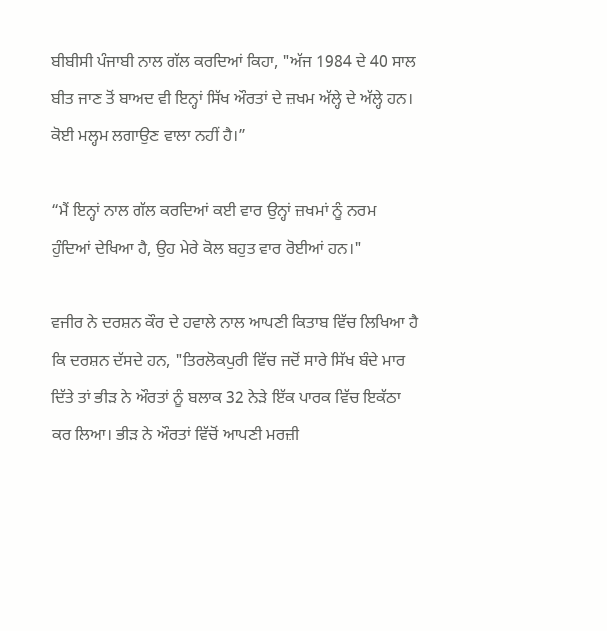ਬੀਬੀਸੀ ਪੰਜਾਬੀ ਨਾਲ ਗੱਲ ਕਰਦਿਆਂ ਕਿਹਾ, "ਅੱਜ 1984 ਦੇ 40 ਸਾਲ ਬੀਤ ਜਾਣ ਤੋਂ ਬਾਅਦ ਵੀ ਇਨ੍ਹਾਂ ਸਿੱਖ ਔਰਤਾਂ ਦੇ ਜ਼ਖਮ ਅੱਲ੍ਹੇ ਦੇ ਅੱਲ੍ਹੇ ਹਨ। ਕੋਈ ਮਲ੍ਹਮ ਲਗਾਉਣ ਵਾਲਾ ਨਹੀਂ ਹੈ।”

“ਮੈਂ ਇਨ੍ਹਾਂ ਨਾਲ ਗੱਲ ਕਰਦਿਆਂ ਕਈ ਵਾਰ ਉਨ੍ਹਾਂ ਜ਼ਖਮਾਂ ਨੂੰ ਨਰਮ ਹੁੰਦਿਆਂ ਦੇਖਿਆ ਹੈ, ਉਹ ਮੇਰੇ ਕੋਲ ਬਹੁਤ ਵਾਰ ਰੋਈਆਂ ਹਨ।"

ਵਜੀਰ ਨੇ ਦਰਸ਼ਨ ਕੌਰ ਦੇ ਹਵਾਲੇ ਨਾਲ ਆਪਣੀ ਕਿਤਾਬ ਵਿੱਚ ਲਿਖਿਆ ਹੈ ਕਿ ਦਰਸ਼ਨ ਦੱਸਦੇ ਹਨ, "ਤਿਰਲੋਕਪੁਰੀ ਵਿੱਚ ਜਦੋਂ ਸਾਰੇ ਸਿੱਖ ਬੰਦੇ ਮਾਰ ਦਿੱਤੇ ਤਾਂ ਭੀੜ ਨੇ ਔਰਤਾਂ ਨੂੰ ਬਲਾਕ 32 ਨੇੜੇ ਇੱਕ ਪਾਰਕ ਵਿੱਚ ਇਕੱਠਾ ਕਰ ਲਿਆ। ਭੀੜ ਨੇ ਔਰਤਾਂ ਵਿੱਚੋਂ ਆਪਣੀ ਮਰਜ਼ੀ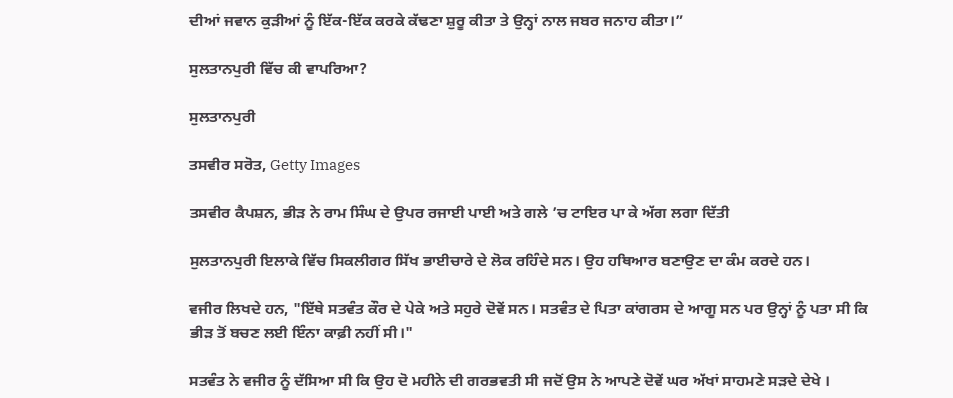ਦੀਆਂ ਜਵਾਨ ਕੁੜੀਆਂ ਨੂੰ ਇੱਕ-ਇੱਕ ਕਰਕੇ ਕੱਢਣਾ ਸ਼ੁਰੂ ਕੀਤਾ ਤੇ ਉਨ੍ਹਾਂ ਨਾਲ ਜਬਰ ਜਨਾਹ ਕੀਤਾ।”

ਸੁਲਤਾਨਪੁਰੀ ਵਿੱਚ ਕੀ ਵਾਪਰਿਆ?

ਸੁਲਤਾਨਪੁਰੀ

ਤਸਵੀਰ ਸਰੋਤ, Getty Images

ਤਸਵੀਰ ਕੈਪਸ਼ਨ, ਭੀੜ ਨੇ ਰਾਮ ਸਿੰਘ ਦੇ ਉਪਰ ਰਜਾਈ ਪਾਈ ਅਤੇ ਗਲੇ ’ਚ ਟਾਇਰ ਪਾ ਕੇ ਅੱਗ ਲਗਾ ਦਿੱਤੀ

ਸੁਲਤਾਨਪੁਰੀ ਇਲਾਕੇ ਵਿੱਚ ਸਿਕਲੀਗਰ ਸਿੱਖ ਭਾਈਚਾਰੇ ਦੇ ਲੋਕ ਰਹਿੰਦੇ ਸਨ। ਉਹ ਹਥਿਆਰ ਬਣਾਉਣ ਦਾ ਕੰਮ ਕਰਦੇ ਹਨ।

ਵਜੀਰ ਲਿਖਦੇ ਹਨ, "ਇੱਥੇ ਸਤਵੰਤ ਕੌਰ ਦੇ ਪੇਕੇ ਅਤੇ ਸਹੁਰੇ ਦੋਵੇਂ ਸਨ। ਸਤਵੰਤ ਦੇ ਪਿਤਾ ਕਾਂਗਰਸ ਦੇ ਆਗੂ ਸਨ ਪਰ ਉਨ੍ਹਾਂ ਨੂੰ ਪਤਾ ਸੀ ਕਿ ਭੀੜ ਤੋਂ ਬਚਣ ਲਈ ਇੰਨਾ ਕਾਫ਼ੀ ਨਹੀਂ ਸੀ।"

ਸਤਵੰਤ ਨੇ ਵਜੀਰ ਨੂੰ ਦੱਸਿਆ ਸੀ ਕਿ ਉਹ ਦੋ ਮਹੀਨੇ ਦੀ ਗਰਭਵਤੀ ਸੀ ਜਦੋਂ ਉਸ ਨੇ ਆਪਣੇ ਦੋਵੇਂ ਘਰ ਅੱਖਾਂ ਸਾਹਮਣੇ ਸੜਦੇ ਦੇਖੇ ।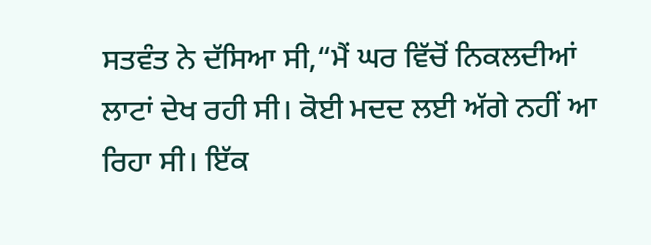ਸਤਵੰਤ ਨੇ ਦੱਸਿਆ ਸੀ,“ਮੈਂ ਘਰ ਵਿੱਚੋਂ ਨਿਕਲਦੀਆਂ ਲਾਟਾਂ ਦੇਖ ਰਹੀ ਸੀ। ਕੋਈ ਮਦਦ ਲਈ ਅੱਗੇ ਨਹੀਂ ਆ ਰਿਹਾ ਸੀ। ਇੱਕ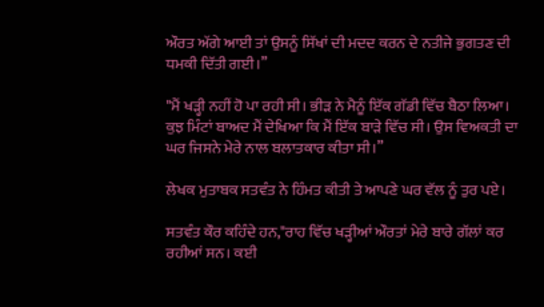ਔਰਤ ਅੱਗੇ ਆਈ ਤਾਂ ਉਸਨੂੰ ਸਿੱਖਾਂ ਦੀ ਮਦਦ ਕਰਨ ਦੇ ਨਤੀਜੇ ਭੁਗਤਣ ਦੀ ਧਮਕੀ ਦਿੱਤੀ ਗਈ।’’

"ਮੈਂ ਖੜ੍ਹੀ ਨਹੀਂ ਹੋ ਪਾ ਰਹੀ ਸੀ। ਭੀੜ ਨੇ ਮੈਨੂੰ ਇੱਕ ਗੱਡੀ ਵਿੱਚ ਬੈਠਾ ਲਿਆ। ਕੁਝ ਮਿੰਟਾਂ ਬਾਅਦ ਮੈਂ ਦੇਖਿਆ ਕਿ ਮੈਂ ਇੱਕ ਬਾੜੇ ਵਿੱਚ ਸੀ। ਉਸ ਵਿਅਕਤੀ ਦਾ ਘਰ ਜਿਸਨੇ ਮੇਰੇ ਨਾਲ ਬਲਾਤਕਾਰ ਕੀਤਾ ਸੀ।”

ਲੇਖਕ ਮੁਤਾਬਕ ਸਤਵੰਤ ਨੇ ਹਿੰਮਤ ਕੀਤੀ ਤੇ ਆਪਣੇ ਘਰ ਵੱਲ ਨੂੰ ਤੁਰ ਪਏ।

ਸਤਵੰਤ ਕੌਰ ਕਹਿੰਦੇ ਹਨ,"ਰਾਹ ਵਿੱਚ ਖੜ੍ਹੀਆਂ ਔਰਤਾਂ ਮੇਰੇ ਬਾਰੇ ਗੱਲਾਂ ਕਰ ਰਹੀਆਂ ਸਨ। ਕਈ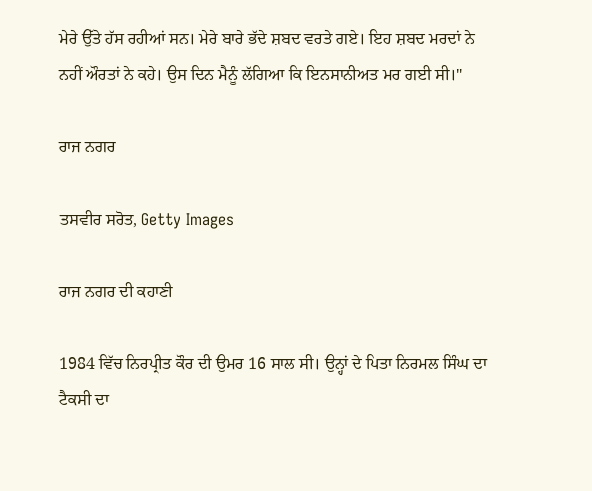ਮੇਰੇ ਉੱਤੇ ਹੱਸ ਰਹੀਆਂ ਸਨ। ਮੇਰੇ ਬਾਰੇ ਭੱਦੇ ਸ਼ਬਦ ਵਰਤੇ ਗਏ। ਇਹ ਸ਼ਬਦ ਮਰਦਾਂ ਨੇ ਨਹੀਂ ਔਰਤਾਂ ਨੇ ਕਹੇ। ਉਸ ਦਿਨ ਮੈਨੂੰ ਲੱਗਿਆ ਕਿ ਇਨਸਾਨੀਅਤ ਮਰ ਗਈ ਸੀ।"

ਰਾਜ ਨਗਰ

ਤਸਵੀਰ ਸਰੋਤ, Getty Images

ਰਾਜ ਨਗਰ ਦੀ ਕਹਾਣੀ

1984 ਵਿੱਚ ਨਿਰਪ੍ਰੀਤ ਕੌਰ ਦੀ ਉਮਰ 16 ਸਾਲ ਸੀ। ਉਨ੍ਹਾਂ ਦੇ ਪਿਤਾ ਨਿਰਮਲ ਸਿੰਘ ਦਾ ਟੈਕਸੀ ਦਾ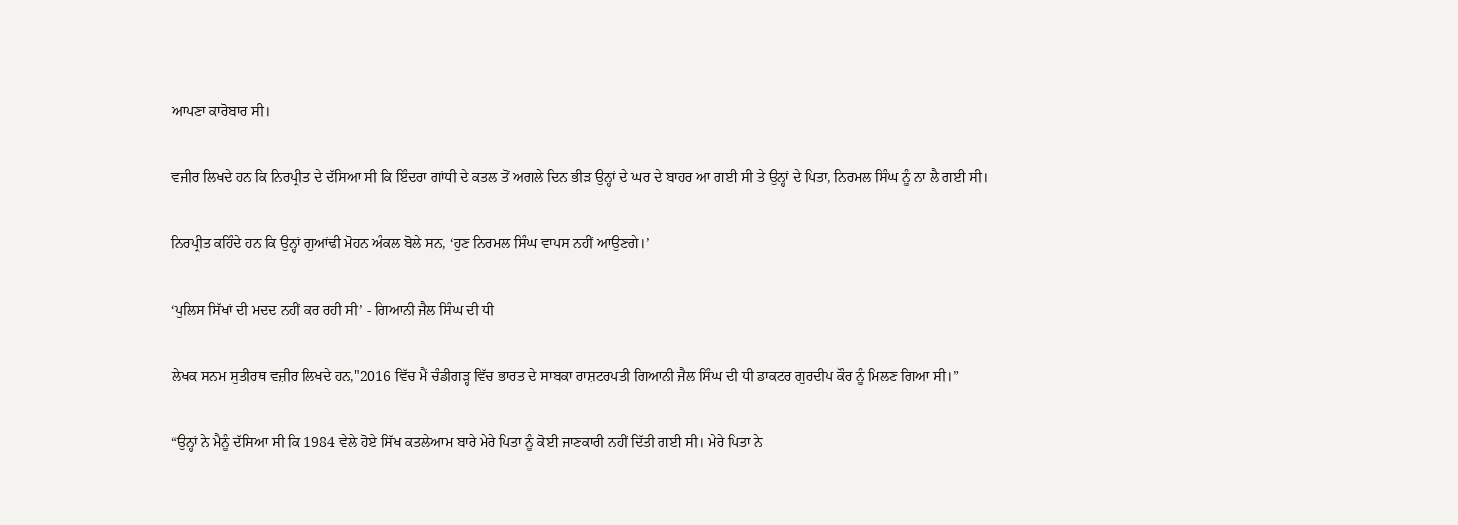ਆਪਣਾ ਕਾਰੋਬਾਰ ਸੀ।

ਵਜੀਰ ਲਿਖਦੇ ਹਨ ਕਿ ਨਿਰਪ੍ਰੀਤ ਦੇ ਦੱਸਿਆ ਸੀ ਕਿ ਇੰਦਰਾ ਗਾਂਧੀ ਦੇ ਕਤਲ ਤੋਂ ਅਗਲੇ ਦਿਨ ਭੀੜ ਉਨ੍ਹਾਂ ਦੇ ਘਰ ਦੇ ਬਾਹਰ ਆ ਗਈ ਸੀ ਤੇ ਉਨ੍ਹਾਂ ਦੇ ਪਿਤਾ, ਨਿਰਮਲ ਸਿੰਘ ਨੂੰ ਨਾ ਲੈ ਗਈ ਸੀ।

ਨਿਰਪ੍ਰੀਤ ਕਹਿੰਦੇ ਹਨ ਕਿ ਉਨ੍ਹਾਂ ਗੁਆਂਢੀ ਮੋਹਨ ਅੰਕਲ ਬੋਲੇ ਸਨ, ‘ਹੁਣ ਨਿਰਮਲ ਸਿੰਘ ਵਾਪਸ ਨਹੀਂ ਆਉਣਗੇ।’

‘ਪੁਲਿਸ ਸਿੱਖਾਂ ਦੀ ਮਦਦ ਨਹੀਂ ਕਰ ਰਹੀ ਸੀ’ - ਗਿਆਨੀ ਜੈਲ ਸਿੰਘ ਦੀ ਧੀ

ਲੇਖਕ ਸਨਮ ਸੁਤੀਰਥ ਵਜ਼ੀਰ ਲਿਖਦੇ ਹਨ,"2016 ਵਿੱਚ ਮੈਂ ਚੰਡੀਗੜ੍ਹ ਵਿੱਚ ਭਾਰਤ ਦੇ ਸਾਬਕਾ ਰਾਸ਼ਟਰਪਤੀ ਗਿਆਨੀ ਜੈਲ ਸਿੰਘ ਦੀ ਧੀ ਡਾਕਟਰ ਗੁਰਦੀਪ ਕੌਰ ਨੂੰ ਮਿਲਣ ਗਿਆ ਸੀ।”

“ਉਨ੍ਹਾਂ ਨੇ ਮੈਨੂੰ ਦੱਸਿਆ ਸੀ ਕਿ 1984 ਵੇਲੇ ਹੋਏ ਸਿੱਖ ਕਤਲੇਆਮ ਬਾਰੇ ਮੇਰੇ ਪਿਤਾ ਨੂੰ ਕੋਈ ਜਾਣਕਾਰੀ ਨਹੀਂ ਦਿੱਤੀ ਗਈ ਸੀ। ਮੇਰੇ ਪਿਤਾ ਨੇ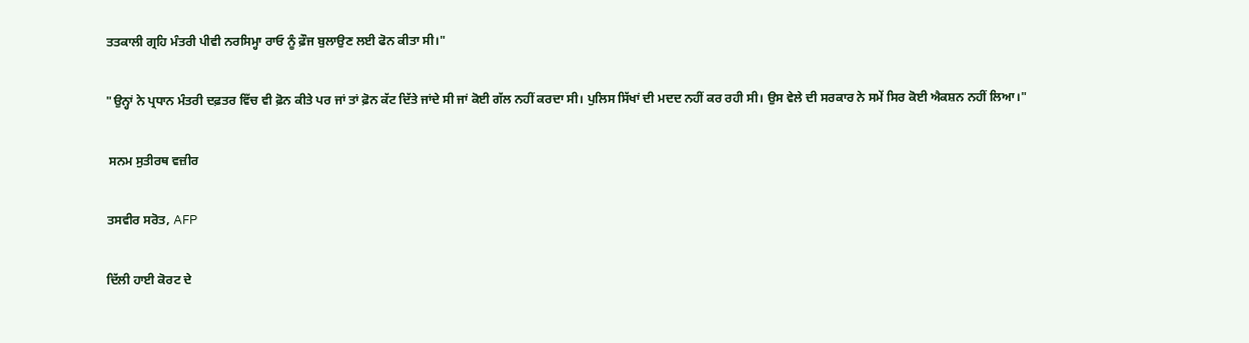ਤਤਕਾਲੀ ਗ੍ਰਹਿ ਮੰਤਰੀ ਪੀਵੀ ਨਰਸਿਮ੍ਹਾ ਰਾਓ ਨੂੰ ਫ਼ੌਜ ਬੁਲਾਉਣ ਲਈ ਫੋਨ ਕੀਤਾ ਸੀ।"

"ਉਨ੍ਹਾਂ ਨੇ ਪ੍ਰਧਾਨ ਮੰਤਰੀ ਦਫ਼ਤਰ ਵਿੱਚ ਵੀ ਫ਼ੋਨ ਕੀਤੇ ਪਰ ਜਾਂ ਤਾਂ ਫ਼ੋਨ ਕੱਟ ਦਿੱਤੇ ਜਾਂਦੇ ਸੀ ਜਾਂ ਕੋਈ ਗੱਲ ਨਹੀਂ ਕਰਦਾ ਸੀ। ਪੁਲਿਸ ਸਿੱਖਾਂ ਦੀ ਮਦਦ ਨਹੀਂ ਕਰ ਰਹੀ ਸੀ। ਉਸ ਵੇਲੇ ਦੀ ਸਰਕਾਰ ਨੇ ਸਮੇਂ ਸਿਰ ਕੋਈ ਐਕਸ਼ਨ ਨਹੀਂ ਲਿਆ।"

 ਸਨਮ ਸੁਤੀਰਥ ਵਜ਼ੀਰ

ਤਸਵੀਰ ਸਰੋਤ, AFP

ਦਿੱਲੀ ਹਾਈ ਕੋਰਟ ਦੇ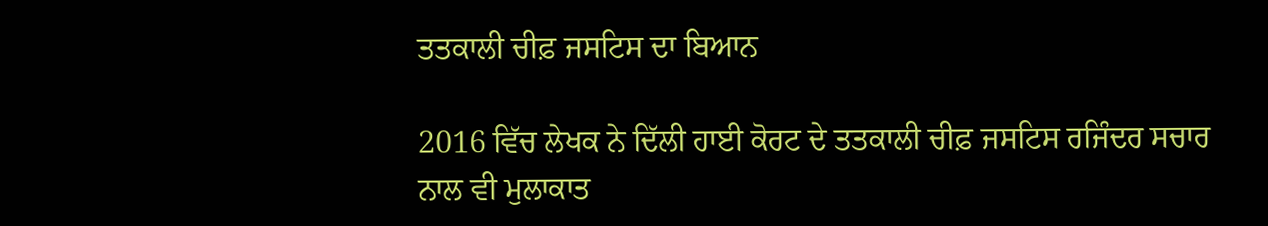ਤਤਕਾਲੀ ਚੀਫ਼ ਜਸਟਿਸ ਦਾ ਬਿਆਨ

2016 ਵਿੱਚ ਲੇਖਕ ਨੇ ਦਿੱਲੀ ਹਾਈ ਕੋਰਟ ਦੇ ਤਤਕਾਲੀ ਚੀਫ਼ ਜਸਟਿਸ ਰਜਿੰਦਰ ਸਚਾਰ ਨਾਲ ਵੀ ਮੁਲਾਕਾਤ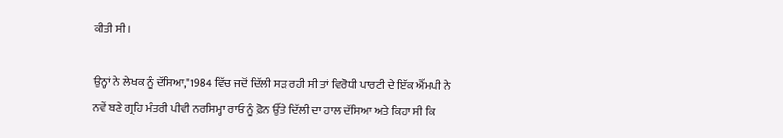ਕੀਤੀ ਸੀ।

ਉਨ੍ਹਾਂ ਨੇ ਲੇਖਕ ਨੂੰ ਦੱਸਿਆ,"1984 ਵਿੱਚ ਜਦੋਂ ਦਿੱਲੀ ਸੜ ਰਹੀ ਸੀ ਤਾਂ ਵਿਰੋਧੀ ਪਾਰਟੀ ਦੇ ਇੱਕ ਐੱਮਪੀ ਨੇ ਨਵੇਂ ਬਣੇ ਗ੍ਰਹਿ ਮੰਤਰੀ ਪੀਵੀ ਨਰਸਿਮ੍ਹਾ ਰਾਓ ਨੂੰ ਫ਼ੋਨ ਉੱਤੇ ਦਿੱਲੀ ਦਾ ਹਾਲ ਦੱਸਿਆ ਅਤੇ ਕਿਹਾ ਸੀ ਕਿ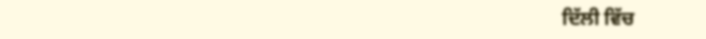ਦਿੱਲੀ ਵਿੱਚ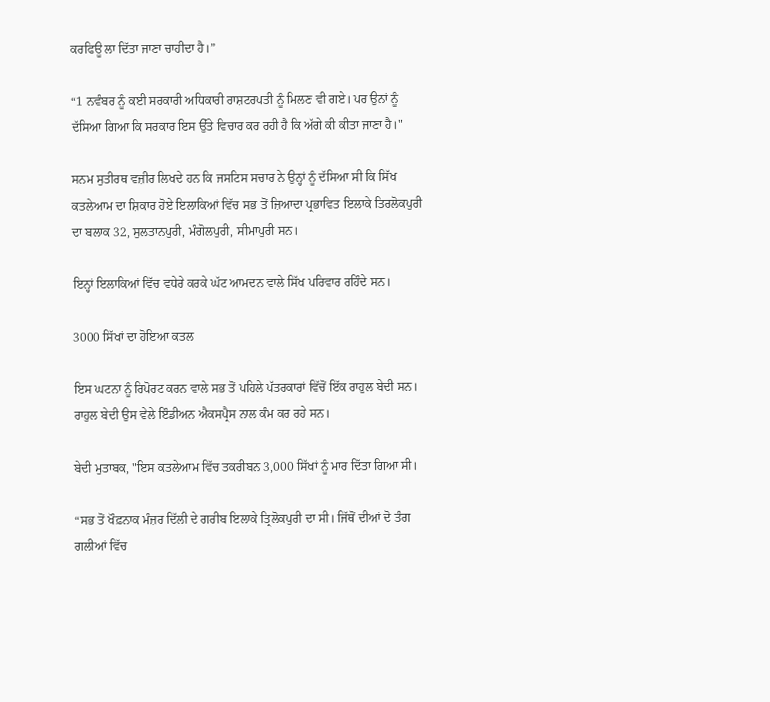ਕਰਫਿਊ ਲਾ ਦਿੱਤਾ ਜਾਣਾ ਚਾਹੀਦਾ ਹੈ।”

“1 ਨਵੰਬਰ ਨੂੰ ਕਈ ਸਰਕਾਰੀ ਅਧਿਕਾਰੀ ਰਾਸ਼ਟਰਪਤੀ ਨੂੰ ਮਿਲਣ ਵੀ ਗਏ। ਪਰ ਉਨਾਂ ਨੂੰ ਦੱਸਿਆ ਗਿਆ ਕਿ ਸਰਕਾਰ ਇਸ ਉੱਤੇ ਵਿਚਾਰ ਕਰ ਰਹੀ ਹੈ ਕਿ ਅੱਗੇ ਕੀ ਕੀਤਾ ਜਾਣਾ ਹੈ।"

ਸਨਮ ਸੁਤੀਰਥ ਵਜ਼ੀਰ ਲਿਖਦੇ ਹਨ ਕਿ ਜਸਟਿਸ ਸਚਾਰ ਨੇ ਉਨ੍ਹਾਂ ਨੂੰ ਦੱਸਿਆ ਸੀ ਕਿ ਸਿੱਖ ਕਤਲੇਆਮ ਦਾ ਸ਼ਿਕਾਰ ਹੋਏ ਇਲਾਕਿਆਂ ਵਿੱਚ ਸਭ ਤੋਂ ਜ਼ਿਆਦਾ ਪ੍ਰਭਾਵਿਤ ਇਲਾਕੇ ਤਿਰਲੋਕਪੁਰੀ ਦਾ ਬਲਾਕ 32, ਸੁਲਤਾਨਪੁਰੀ, ਮੰਗੋਲਪੁਰੀ, ਸੀਮਾਪੁਰੀ ਸਨ।

ਇਨ੍ਹਾਂ ਇਲਾਕਿਆਂ ਵਿੱਚ ਵਧੇਰੇ ਕਰਕੇ ਘੱਟ ਆਮਦਨ ਵਾਲੇ ਸਿੱਖ ਪਰਿਵਾਰ ਰਹਿੰਦੇ ਸਨ।

3000 ਸਿੱਖਾਂ ਦਾ ਹੋਇਆ ਕਤਲ

ਇਸ ਘਟਨਾ ਨੂੰ ਰਿਪੋਰਟ ਕਰਨ ਵਾਲੇ ਸਭ ਤੋਂ ਪਹਿਲੇ ਪੱਤਰਕਾਰਾਂ ਵਿੱਚੋਂ ਇੱਕ ਰਾਹੁਲ ਬੇਦੀ ਸਨ। ਰਾਹੁਲ ਬੇਦੀ ਉਸ ਵੇਲੇ ਇੰਡੀਅਨ ਐਕਸਪ੍ਰੈਸ ਨਾਲ ਕੰਮ ਕਰ ਰਹੇ ਸਨ।

ਬੇਦੀ ਮੁਤਾਬਕ, "ਇਸ ਕਤਲੇਆਮ ਵਿੱਚ ਤਕਰੀਬਨ 3,000 ਸਿੱਖਾਂ ਨੂੰ ਮਾਰ ਦਿੱਤਾ ਗਿਆ ਸੀ।

“ਸਭ ਤੋਂ ਖੌਫ਼ਨਾਕ ਮੰਜ਼ਰ ਦਿੱਲੀ ਦੇ ਗਰੀਬ ਇਲਾਕੇ ਤ੍ਰਿਲੋਕਪੁਰੀ ਦਾ ਸੀ। ਜਿੱਥੋਂ ਦੀਆਂ ਦੋ ਤੰਗ ਗਲੀਆਂ ਵਿੱਚ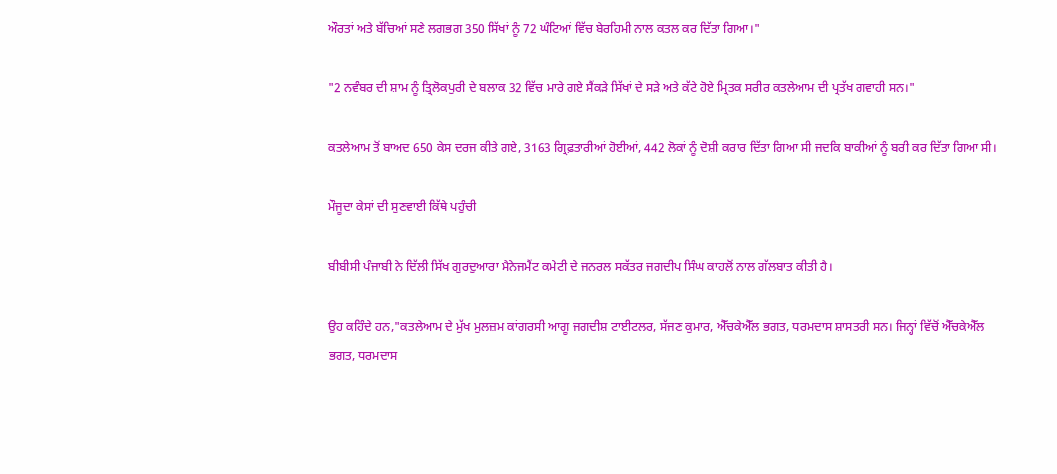ਔਰਤਾਂ ਅਤੇ ਬੱਚਿਆਂ ਸਣੇ ਲਗਭਗ 350 ਸਿੱਖਾਂ ਨੂੰ 72 ਘੰਟਿਆਂ ਵਿੱਚ ਬੇਰਹਿਮੀ ਨਾਲ ਕਤਲ ਕਰ ਦਿੱਤਾ ਗਿਆ।"

"2 ਨਵੰਬਰ ਦੀ ਸ਼ਾਮ ਨੂੰ ਤ੍ਰਿਲੋਕਪੁਰੀ ਦੇ ਬਲਾਕ 32 ਵਿੱਚ ਮਾਰੇ ਗਏ ਸੈਂਕੜੇ ਸਿੱਖਾਂ ਦੇ ਸੜੇ ਅਤੇ ਕੱਟੇ ਹੋਏ ਮ੍ਰਿਤਕ ਸਰੀਰ ਕਤਲੇਆਮ ਦੀ ਪ੍ਰਤੱਖ ਗਵਾਹੀ ਸਨ।"

ਕਤਲੇਆਮ ਤੋਂ ਬਾਅਦ 650 ਕੇਸ ਦਰਜ ਕੀਤੇ ਗਏ, 3163 ਗ੍ਰਿਫ਼ਤਾਰੀਆਂ ਹੋਈਆਂ, 442 ਲੋਕਾਂ ਨੂੰ ਦੋਸ਼ੀ ਕਰਾਰ ਦਿੱਤਾ ਗਿਆ ਸੀ ਜਦਕਿ ਬਾਕੀਆਂ ਨੂੰ ਬਰੀ ਕਰ ਦਿੱਤਾ ਗਿਆ ਸੀ।

ਮੌਜੂਦਾ ਕੇਸਾਂ ਦੀ ਸੁਣਵਾਈ ਕਿੱਥੇ ਪਹੁੰਚੀ

ਬੀਬੀਸੀ ਪੰਜਾਬੀ ਨੇ ਦਿੱਲੀ ਸਿੱਖ ਗੁਰਦੁਆਰਾ ਮੈਨੇਜਮੈਂਟ ਕਮੇਟੀ ਦੇ ਜਨਰਲ ਸਕੱਤਰ ਜਗਦੀਪ ਸਿੰਘ ਕਾਹਲੋਂ ਨਾਲ ਗੱਲਬਾਤ ਕੀਤੀ ਹੈ।

ਉਹ ਕਹਿੰਦੇ ਹਨ,"ਕਤਲੇਆਮ ਦੇ ਮੁੱਖ ਮੁਲਜ਼ਮ ਕਾਂਗਰਸੀ ਆਗੂ ਜਗਦੀਸ਼ ਟਾਈਟਲਰ, ਸੱਜਣ ਕੁਮਾਰ, ਐੱਚਕੇਐੱਲ ਭਗਤ, ਧਰਮਦਾਸ ਸ਼ਾਸਤਰੀ ਸਨ। ਜਿਨ੍ਹਾਂ ਵਿੱਚੋਂ ਐੱਚਕੇਐੱਲ ਭਗਤ, ਧਰਮਦਾਸ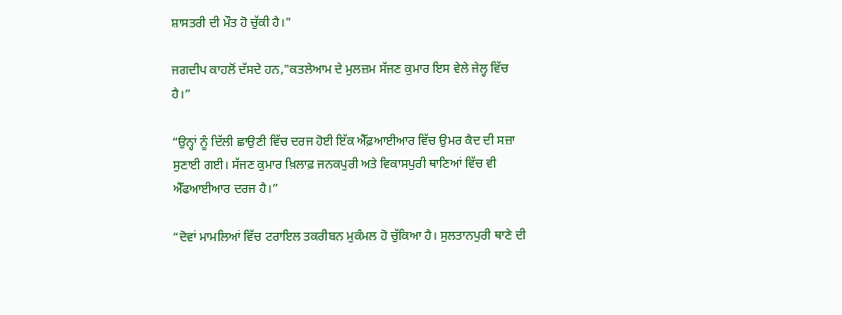ਸ਼ਾਸਤਰੀ ਦੀ ਮੌਤ ਹੋ ਚੁੱਕੀ ਹੈ।"

ਜਗਦੀਪ ਕਾਹਲੋਂ ਦੱਸਦੇ ਹਨ,"ਕਤਲੇਆਮ ਦੇ ਮੁਲਜ਼ਮ ਸੱਜਣ ਕੁਮਾਰ ਇਸ ਵੇਲੇ ਜੇਲ੍ਹ ਵਿੱਚ ਹੈ।”

“ਉਨ੍ਹਾਂ ਨੂੰ ਦਿੱਲੀ ਛਾਉਣੀ ਵਿੱਚ ਦਰਜ ਹੋਈ ਇੱਕ ਐੱਫ਼ਆਈਆਰ ਵਿੱਚ ਉਮਰ ਕੈਦ ਦੀ ਸਜ਼ਾ ਸੁਣਾਈ ਗਈ। ਸੱਜਣ ਕੁਮਾਰ ਖ਼ਿਲਾਫ਼ ਜਨਕਪੁਰੀ ਅਤੇ ਵਿਕਾਸਪੁਰੀ ਥਾਣਿਆਂ ਵਿੱਚ ਵੀ ਐੱਫਆਈਆਰ ਦਰਜ ਹੈ।”

“ਦੋਵਾਂ ਮਾਮਲਿਆਂ ਵਿੱਚ ਟਰਾਇਲ ਤਕਰੀਬਨ ਮੁਕੰਮਲ ਹੋ ਚੁੱਕਿਆ ਹੈ। ਸੁਲਤਾਨਪੁਰੀ ਥਾਣੇ ਦੀ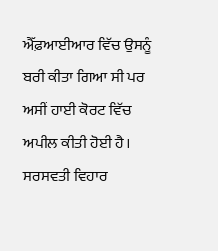ਐੱਫ਼ਆਈਆਰ ਵਿੱਚ ਉਸਨੂੰ ਬਰੀ ਕੀਤਾ ਗਿਆ ਸੀ ਪਰ ਅਸੀਂ ਹਾਈ ਕੋਰਟ ਵਿੱਚ ਅਪੀਲ ਕੀਤੀ ਹੋਈ ਹੈ। ਸਰਸਵਤੀ ਵਿਹਾਰ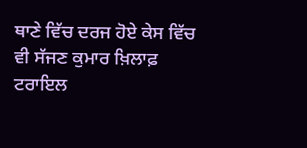ਥਾਣੇ ਵਿੱਚ ਦਰਜ ਹੋਏ ਕੇਸ ਵਿੱਚ ਵੀ ਸੱਜਣ ਕੁਮਾਰ ਖ਼ਿਲਾਫ਼ ਟਰਾਇਲ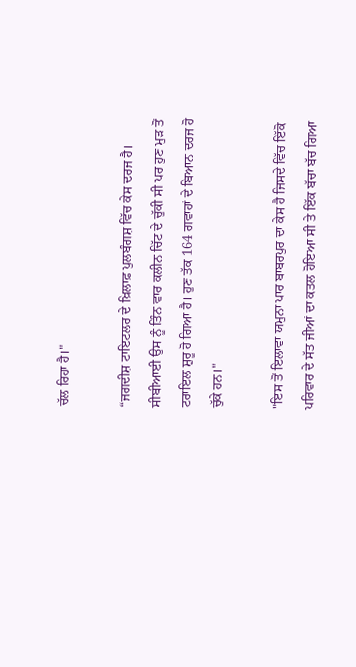ਚੱਲ ਰਿਹਾ ਹੈ।"

“ਜਗਦੀਸ਼ ਟਾਇਟਲਰ ਦੇ ਖ਼ਿਲਾਫ਼ ਪੁਲਬੰਗਸ਼ ਵਿੱਚ ਕੇਸ ਦਰਜ ਹੈ। ਸੀਬੀਆਈ ਉਸ ਨੂੰ ਤਿੰਨ ਵਾਰ ਕਲੀਨ ਚਿੱਟ ਦੇ ਚੁੱਕੀ ਸੀ ਪਰ ਹੁਣ ਮੁੜ ਤੋਂ ਟਰਾਇਲ ਸ਼ੁਰੂ ਹੋ ਗਿਆ ਹੈ। ਹੁਣ ਤੱਕ 164 ਗਵਾਹਾਂ ਦੇ ਬਿਆਨ ਦਰਜ ਹੋ ਚੁੱਕੇ ਹਨ।"

"ਇਸ ਤੋਂ ਇਲਾਵਾ ਯਮੁਨਾ ਪਾਰ ਬਾਬਰਪੁਰ ਦਾ ਕੇਸ ਹੈ ਜਿਸਦੇ ਵਿੱਚ ਇੱਕੋ ਪਰਿਵਾਰ ਦੇ ਸੱਤ ਜੀਆਂ ਦਾ ਕਤਲ ਹੋਇਆ ਸੀ ਤੇ ਇੱਕ ਬੱਚਾ ਬੱਚ ਗਿਆ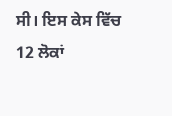ਸੀ। ਇਸ ਕੇਸ ਵਿੱਚ 12 ਲੋਕਾਂ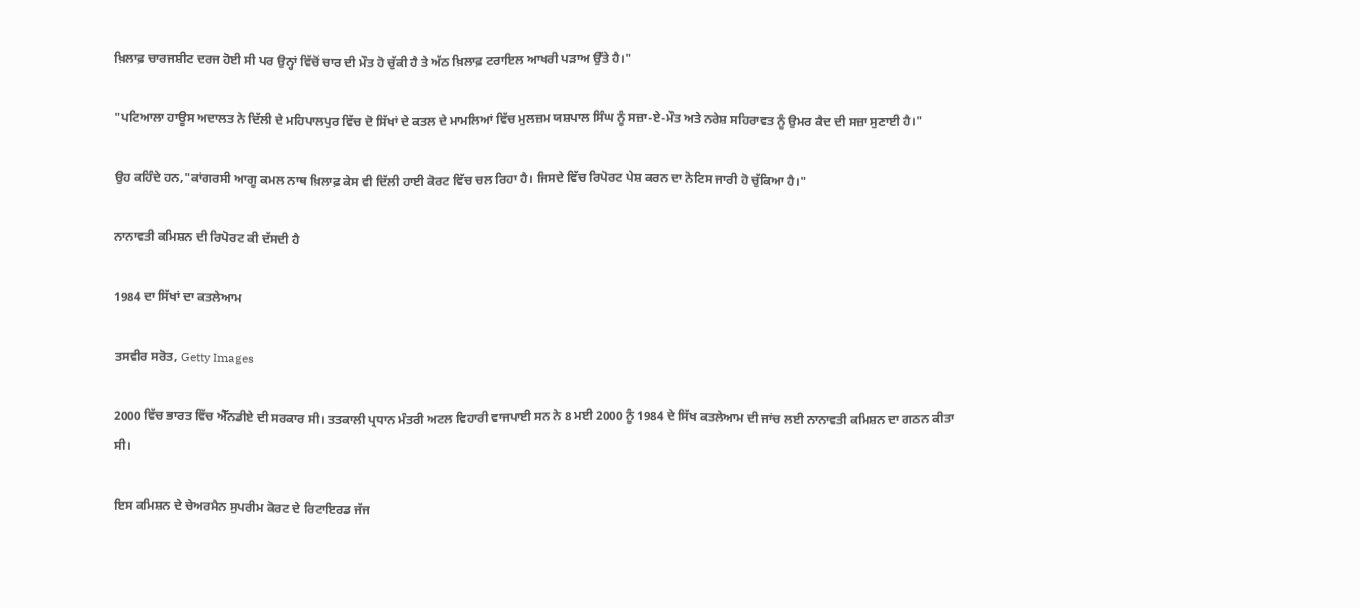ਖ਼ਿਲਾਫ਼ ਚਾਰਜਸ਼ੀਟ ਦਰਜ ਹੋਈ ਸੀ ਪਰ ਉਨ੍ਹਾਂ ਵਿੱਚੋਂ ਚਾਰ ਦੀ ਮੌਤ ਹੋ ਚੁੱਕੀ ਹੈ ਤੇ ਅੱਠ ਖ਼ਿਲਾਫ਼ ਟਰਾਇਲ ਆਖਰੀ ਪੜਾਅ ਉੱਤੇ ਹੈ।"

"ਪਟਿਆਲਾ ਹਾਊਸ ਅਦਾਲਤ ਨੇ ਦਿੱਲੀ ਦੇ ਮਹਿਪਾਲਪੁਰ ਵਿੱਚ ਦੋ ਸਿੱਖਾਂ ਦੇ ਕਤਲ ਦੇ ਮਾਮਲਿਆਂ ਵਿੱਚ ਮੁਲਜ਼ਮ ਯਸ਼ਪਾਲ ਸਿੰਘ ਨੂੰ ਸਜ਼ਾ-ਏ-ਮੌਤ ਅਤੇ ਨਰੇਸ਼ ਸਹਿਰਾਵਤ ਨੂੰ ਉਮਰ ਕੈਦ ਦੀ ਸਜ਼ਾ ਸੁਣਾਈ ਹੈ।"

ਉਹ ਕਹਿੰਦੇ ਹਨ,"ਕਾਂਗਰਸੀ ਆਗੂ ਕਮਲ ਨਾਥ ਖ਼ਿਲਾਫ਼ ਕੇਸ ਵੀ ਦਿੱਲੀ ਹਾਈ ਕੋਰਟ ਵਿੱਚ ਚਲ ਰਿਹਾ ਹੈ। ਜਿਸਦੇ ਵਿੱਚ ਰਿਪੋਰਟ ਪੇਸ਼ ਕਰਨ ਦਾ ਨੋਟਿਸ ਜਾਰੀ ਹੋ ਚੁੱਕਿਆ ਹੈ।"

ਨਾਨਾਵਤੀ ਕਮਿਸ਼ਨ ਦੀ ਰਿਪੋਰਟ ਕੀ ਦੱਸਦੀ ਹੈ

1984 ਦਾ ਸਿੱਖਾਂ ਦਾ ਕਤਲੇਆਮ

ਤਸਵੀਰ ਸਰੋਤ, Getty Images

2000 ਵਿੱਚ ਭਾਰਤ ਵਿੱਚ ਐੱਨਡੀਏ ਦੀ ਸਰਕਾਰ ਸੀ। ਤਤਕਾਲੀ ਪ੍ਰਧਾਨ ਮੰਤਰੀ ਅਟਲ ਵਿਹਾਰੀ ਵਾਜਪਾਈ ਸਨ ਨੇ 8 ਮਈ 2000 ਨੂੰ 1984 ਦੇ ਸਿੱਖ ਕਤਲੇਆਮ ਦੀ ਜਾਂਚ ਲਈ ਨਾਨਾਵਤੀ ਕਮਿਸ਼ਨ ਦਾ ਗਠਨ ਕੀਤਾ ਸੀ।

ਇਸ ਕਮਿਸ਼ਨ ਦੇ ਚੇਅਰਮੈਨ ਸੁਪਰੀਮ ਕੋਰਟ ਦੇ ਰਿਟਾਇਰਡ ਜੱਜ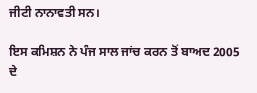ਜੀਟੀ ਨਾਨਾਵਤੀ ਸਨ।

ਇਸ ਕਮਿਸ਼ਨ ਨੇ ਪੰਜ ਸਾਲ ਜਾਂਚ ਕਰਨ ਤੋਂ ਬਾਅਦ 2005 ਦੇ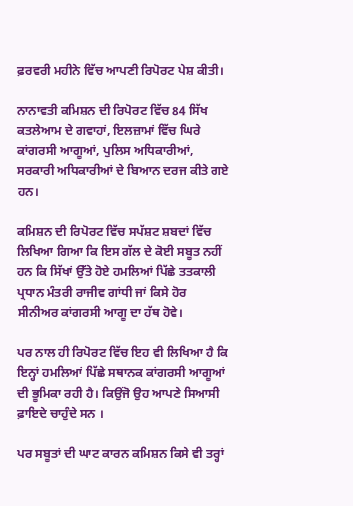ਫ਼ਰਵਰੀ ਮਹੀਨੇ ਵਿੱਚ ਆਪਣੀ ਰਿਪੋਰਟ ਪੇਸ਼ ਕੀਤੀ।

ਨਾਨਾਵਤੀ ਕਮਿਸ਼ਨ ਦੀ ਰਿਪੋਰਟ ਵਿੱਚ 84 ਸਿੱਖ ਕਤਲੇਆਮ ਦੇ ਗਵਾਹਾਂ, ਇਲਜ਼ਾਮਾਂ ਵਿੱਚ ਘਿਰੇ ਕਾਂਗਰਸੀ ਆਗੂਆਂ, ਪੁਲਿਸ ਅਧਿਕਾਰੀਆਂ, ਸਰਕਾਰੀ ਅਧਿਕਾਰੀਆਂ ਦੇ ਬਿਆਨ ਦਰਜ ਕੀਤੇ ਗਏ ਹਨ।

ਕਮਿਸ਼ਨ ਦੀ ਰਿਪੋਰਟ ਵਿੱਚ ਸਪੱਸ਼ਟ ਸ਼ਬਦਾਂ ਵਿੱਚ ਲਿਖਿਆ ਗਿਆ ਕਿ ਇਸ ਗੱਲ ਦੇ ਕੋਈ ਸਬੂਤ ਨਹੀਂ ਹਨ ਕਿ ਸਿੱਖਾਂ ਉੱਤੇ ਹੋਏ ਹਮਲਿਆਂ ਪਿੱਛੇ ਤਤਕਾਲੀ ਪ੍ਰਧਾਨ ਮੰਤਰੀ ਰਾਜੀਵ ਗਾਂਧੀ ਜਾਂ ਕਿਸੇ ਹੋਰ ਸੀਨੀਅਰ ਕਾਂਗਰਸੀ ਆਗੂ ਦਾ ਹੱਥ ਹੋਵੇ।

ਪਰ ਨਾਲ ਹੀ ਰਿਪੋਰਟ ਵਿੱਚ ਇਹ ਵੀ ਲਿਖਿਆ ਹੈ ਕਿ ਇਨ੍ਹਾਂ ਹਮਲਿਆਂ ਪਿੱਛੇ ਸਥਾਨਕ ਕਾਂਗਰਸੀ ਆਗੂਆਂ ਦੀ ਭੂਮਿਕਾ ਰਹੀ ਹੈ। ਕਿਉਂਜੋ ਉਹ ਆਪਣੇ ਸਿਆਸੀ ਫ਼ਾਇਦੇ ਚਾਹੁੰਦੇ ਸਨ ।

ਪਰ ਸਬੂਤਾਂ ਦੀ ਘਾਟ ਕਾਰਨ ਕਮਿਸ਼ਨ ਕਿਸੇ ਵੀ ਤਰ੍ਹਾਂ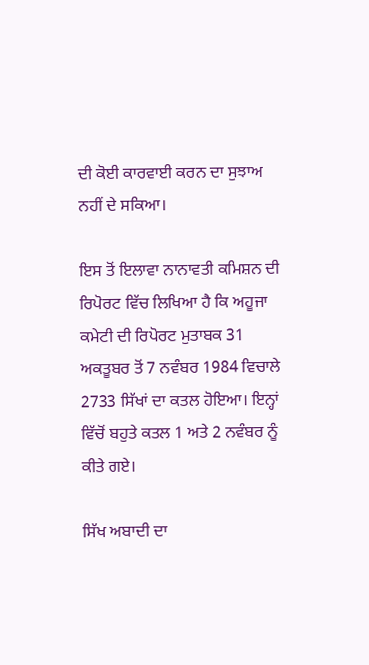ਦੀ ਕੋਈ ਕਾਰਵਾਈ ਕਰਨ ਦਾ ਸੁਝਾਅ ਨਹੀਂ ਦੇ ਸਕਿਆ।

ਇਸ ਤੋਂ ਇਲਾਵਾ ਨਾਨਾਵਤੀ ਕਮਿਸ਼ਨ ਦੀ ਰਿਪੋਰਟ ਵਿੱਚ ਲਿਖਿਆ ਹੈ ਕਿ ਅਹੂਜਾ ਕਮੇਟੀ ਦੀ ਰਿਪੋਰਟ ਮੁਤਾਬਕ 31 ਅਕਤੂਬਰ ਤੋਂ 7 ਨਵੰਬਰ 1984 ਵਿਚਾਲੇ 2733 ਸਿੱਖਾਂ ਦਾ ਕਤਲ ਹੋਇਆ। ਇਨ੍ਹਾਂ ਵਿੱਚੋਂ ਬਹੁਤੇ ਕਤਲ 1 ਅਤੇ 2 ਨਵੰਬਰ ਨੂੰ ਕੀਤੇ ਗਏ।

ਸਿੱਖ ਅਬਾਦੀ ਦਾ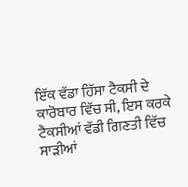ਇੱਕ ਵੱਡਾ ਹਿੱਸਾ ਟੈਕਸੀ ਦੇ ਕਾਰੋਬਾਰ ਵਿੱਚ ਸੀ, ਇਸ ਕਰਕੇ ਟੈਕਸੀਆਂ ਵੱਡੀ ਗਿਣਤੀ ਵਿੱਚ ਸਾੜੀਆਂ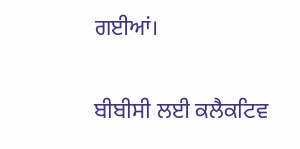ਗਈਆਂ।

ਬੀਬੀਸੀ ਲਈ ਕਲੈਕਟਿਵ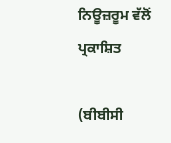ਨਿਊਜ਼ਰੂਮ ਵੱਲੋਂ ਪ੍ਰਕਾਸ਼ਿਤ

(ਬੀਬੀਸੀ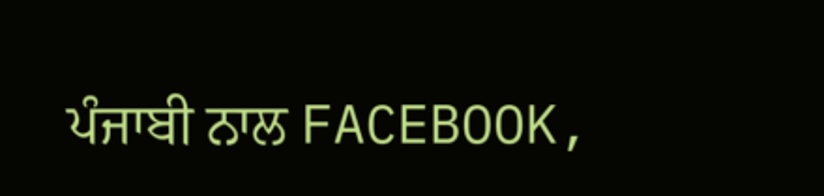ਪੰਜਾਬੀ ਨਾਲ FACEBOOK,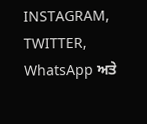INSTAGRAM, TWITTER, WhatsApp ਅਤੇ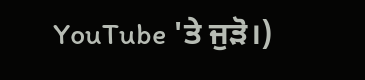YouTube 'ਤੇ ਜੁੜੋ।)